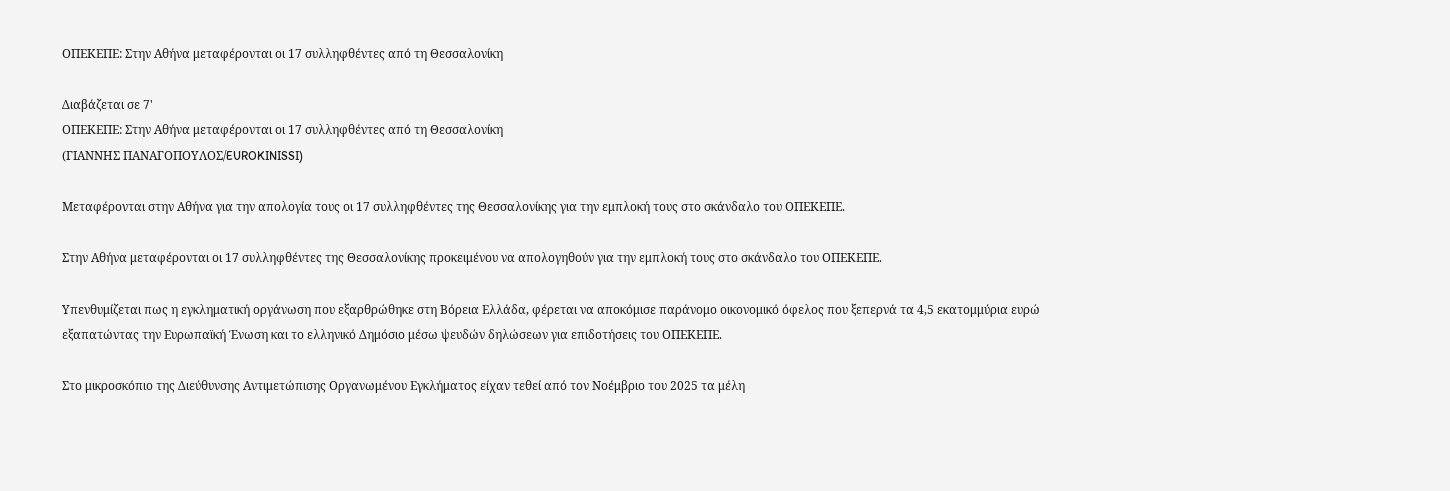ΟΠΕΚΕΠΕ: Στην Αθήνα μεταφέρονται οι 17 συλληφθέντες από τη Θεσσαλονίκη

Διαβάζεται σε 7'
ΟΠΕΚΕΠΕ: Στην Αθήνα μεταφέρονται οι 17 συλληφθέντες από τη Θεσσαλονίκη
(ΓΙΑΝΝΗΣ ΠΑΝΑΓΟΠΟΥΛΟΣ/EUROKINISSI)

Μεταφέρονται στην Αθήνα για την απολογία τους οι 17 συλληφθέντες της Θεσσαλονίκης για την εμπλοκή τους στο σκάνδαλο του ΟΠΕΚΕΠΕ.

Στην Αθήνα μεταφέρονται οι 17 συλληφθέντες της Θεσσαλονίκης προκειμένου να απολογηθούν για την εμπλοκή τους στο σκάνδαλο του ΟΠΕΚΕΠΕ.

Υπενθυμίζεται πως η εγκληματική οργάνωση που εξαρθρώθηκε στη Βόρεια Ελλάδα, φέρεται να αποκόμισε παράνομο οικονομικό όφελος που ξεπερνά τα 4,5 εκατομμύρια ευρώ εξαπατώντας την Ευρωπαϊκή Ένωση και το ελληνικό Δημόσιο μέσω ψευδών δηλώσεων για επιδοτήσεις του ΟΠΕΚΕΠΕ.

Στο μικροσκόπιο της Διεύθυνσης Αντιμετώπισης Οργανωμένου Εγκλήματος είχαν τεθεί από τον Νοέμβριο του 2025 τα μέλη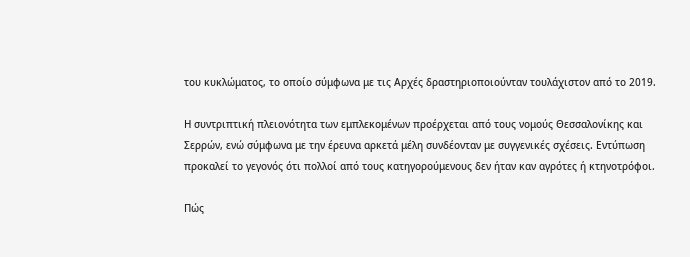του κυκλώματος, το οποίο σύμφωνα με τις Αρχές δραστηριοποιούνταν τουλάχιστον από το 2019.

Η συντριπτική πλειονότητα των εμπλεκομένων προέρχεται από τους νομούς Θεσσαλονίκης και Σερρών, ενώ σύμφωνα με την έρευνα αρκετά μέλη συνδέονταν με συγγενικές σχέσεις. Εντύπωση προκαλεί το γεγονός ότι πολλοί από τους κατηγορούμενους δεν ήταν καν αγρότες ή κτηνοτρόφοι.

Πώς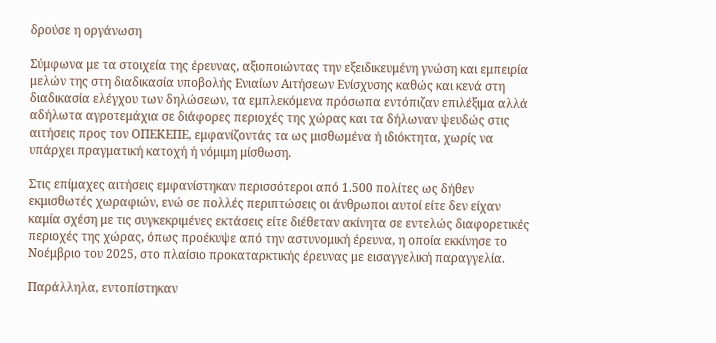δρούσε η οργάνωση

Σύμφωνα με τα στοιχεία της έρευνας, αξιοποιώντας την εξειδικευμένη γνώση και εμπειρία μελών της στη διαδικασία υποβολής Ενιαίων Αιτήσεων Ενίσχυσης καθώς και κενά στη διαδικασία ελέγχου των δηλώσεων, τα εμπλεκόμενα πρόσωπα εντόπιζαν επιλέξιμα αλλά αδήλωτα αγροτεμάχια σε διάφορες περιοχές της χώρας και τα δήλωναν ψευδώς στις αιτήσεις προς τον ΟΠΕΚΕΠΕ, εμφανίζοντάς τα ως μισθωμένα ή ιδιόκτητα, χωρίς να υπάρχει πραγματική κατοχή ή νόμιμη μίσθωση.

Στις επίμαχες αιτήσεις εμφανίστηκαν περισσότεροι από 1.500 πολίτες ως δήθεν εκμισθωτές χωραφιών, ενώ σε πολλές περιπτώσεις οι άνθρωποι αυτοί είτε δεν είχαν καμία σχέση με τις συγκεκριμένες εκτάσεις είτε διέθεταν ακίνητα σε εντελώς διαφορετικές περιοχές της χώρας, όπως προέκυψε από την αστυνομική έρευνα, η οποία εκκίνησε το Νοέμβριο του 2025, στο πλαίσιο προκαταρκτικής έρευνας με εισαγγελική παραγγελία.

Παράλληλα, εντοπίστηκαν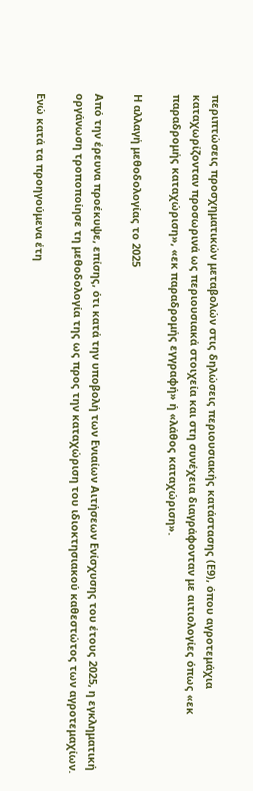περιπτώσεις προσχηματικών μεταβολών στις δηλώσεις περιουσιακής κατάστασης (Ε9), όπου αγροτεμάχια καταχωρίζονταν προσωρινά ως περιουσιακά στοιχεία και στη συνέχεια διαγράφονταν με αιτιολογίες όπως «εκ παραδρομής καταχώριση», «εκ παραδρομής εγγραφή» ή «λάθος καταχώριση».

Η αλλαγή μεθοδολογίας το 2025

Από την έρευνα προέκυψε, επίσης, ότι κατά την υποβολή των Ενιαίων Αιτήσεων Ενίσχυσης του έτους 2025, η εγκληματική οργάνωση τροποποίησε τη μεθοδολογία της ως προς την καταχώριση του ιδιοκτησιακού καθεστώτος των αγροτεμαχίων.

Ενώ κατά τα προηγούμενα έτη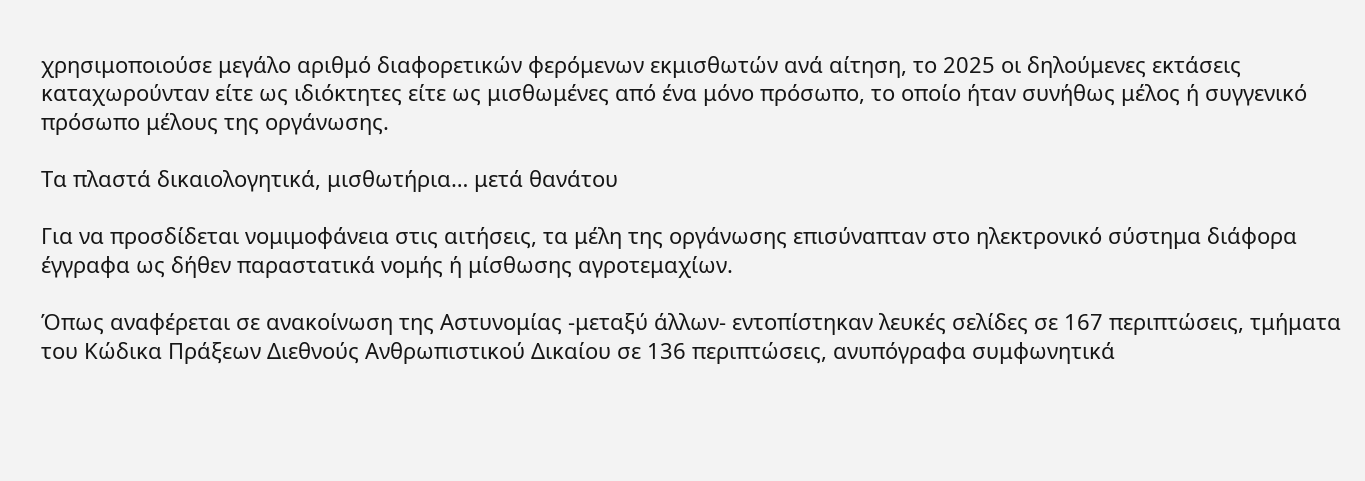χρησιμοποιούσε μεγάλο αριθμό διαφορετικών φερόμενων εκμισθωτών ανά αίτηση, το 2025 οι δηλούμενες εκτάσεις καταχωρούνταν είτε ως ιδιόκτητες είτε ως μισθωμένες από ένα μόνο πρόσωπο, το οποίο ήταν συνήθως μέλος ή συγγενικό πρόσωπο μέλους της οργάνωσης.

Τα πλαστά δικαιολογητικά, μισθωτήρια… μετά θανάτου

Για να προσδίδεται νομιμοφάνεια στις αιτήσεις, τα μέλη της οργάνωσης επισύναπταν στο ηλεκτρονικό σύστημα διάφορα έγγραφα ως δήθεν παραστατικά νομής ή μίσθωσης αγροτεμαχίων.

Όπως αναφέρεται σε ανακοίνωση της Αστυνομίας -μεταξύ άλλων- εντοπίστηκαν λευκές σελίδες σε 167 περιπτώσεις, τμήματα του Κώδικα Πράξεων Διεθνούς Ανθρωπιστικού Δικαίου σε 136 περιπτώσεις, ανυπόγραφα συμφωνητικά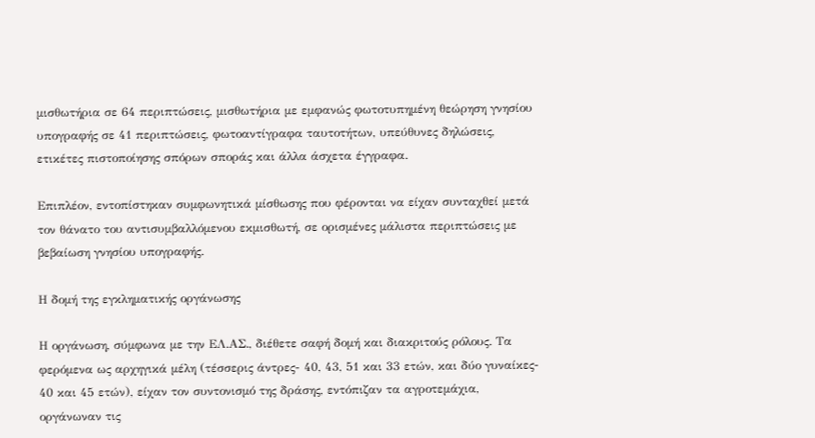μισθωτήρια σε 64 περιπτώσεις, μισθωτήρια με εμφανώς φωτοτυπημένη θεώρηση γνησίου υπογραφής σε 41 περιπτώσεις, φωτοαντίγραφα ταυτοτήτων, υπεύθυνες δηλώσεις, ετικέτες πιστοποίησης σπόρων σποράς και άλλα άσχετα έγγραφα.

Επιπλέον, εντοπίστηκαν συμφωνητικά μίσθωσης που φέρονται να είχαν συνταχθεί μετά τον θάνατο του αντισυμβαλλόμενου εκμισθωτή, σε ορισμένες μάλιστα περιπτώσεις με βεβαίωση γνησίου υπογραφής.

Η δομή της εγκληματικής οργάνωσης

Η οργάνωση, σύμφωνα με την ΕΛ.ΑΣ., διέθετε σαφή δομή και διακριτούς ρόλους. Τα φερόμενα ως αρχηγικά μέλη (τέσσερις άντρες- 40, 43, 51 και 33 ετών, και δύο γυναίκες- 40 και 45 ετών), είχαν τον συντονισμό της δράσης, εντόπιζαν τα αγροτεμάχια, οργάνωναν τις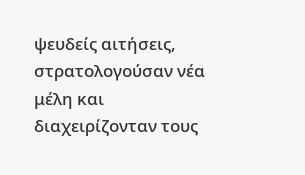ψευδείς αιτήσεις, στρατολογούσαν νέα μέλη και διαχειρίζονταν τους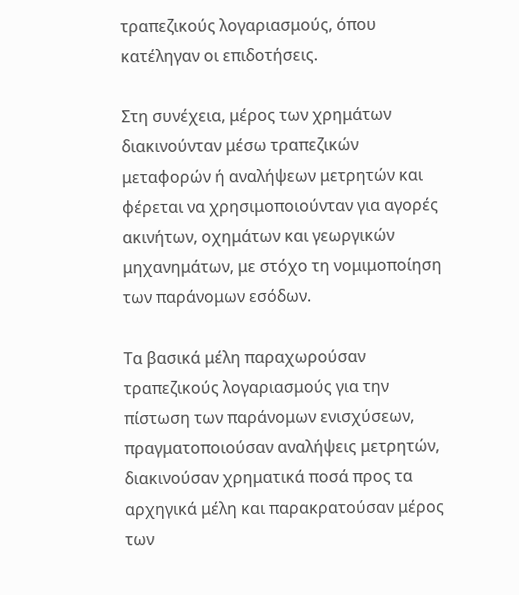τραπεζικούς λογαριασμούς, όπου κατέληγαν οι επιδοτήσεις.

Στη συνέχεια, μέρος των χρημάτων διακινούνταν μέσω τραπεζικών μεταφορών ή αναλήψεων μετρητών και φέρεται να χρησιμοποιούνταν για αγορές ακινήτων, οχημάτων και γεωργικών μηχανημάτων, με στόχο τη νομιμοποίηση των παράνομων εσόδων.

Τα βασικά μέλη παραχωρούσαν τραπεζικούς λογαριασμούς για την πίστωση των παράνομων ενισχύσεων, πραγματοποιούσαν αναλήψεις μετρητών, διακινούσαν χρηματικά ποσά προς τα αρχηγικά μέλη και παρακρατούσαν μέρος των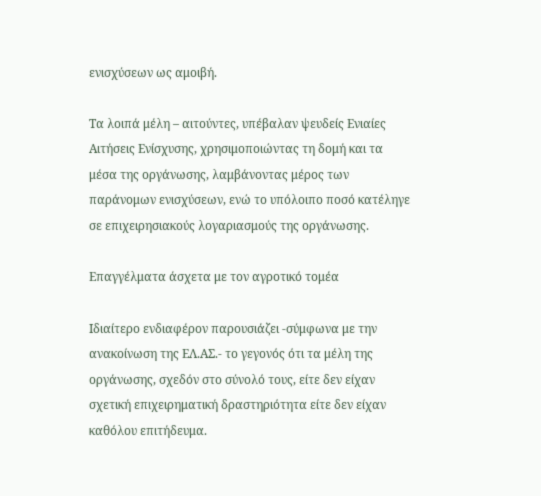ενισχύσεων ως αμοιβή.

Τα λοιπά μέλη – αιτούντες, υπέβαλαν ψευδείς Ενιαίες Αιτήσεις Ενίσχυσης, χρησιμοποιώντας τη δομή και τα μέσα της οργάνωσης, λαμβάνοντας μέρος των παράνομων ενισχύσεων, ενώ το υπόλοιπο ποσό κατέληγε σε επιχειρησιακούς λογαριασμούς της οργάνωσης.

Επαγγέλματα άσχετα με τον αγροτικό τομέα

Ιδιαίτερο ενδιαφέρον παρουσιάζει -σύμφωνα με την ανακοίνωση της ΕΛ.ΑΣ.- το γεγονός ότι τα μέλη της οργάνωσης, σχεδόν στο σύνολό τους, είτε δεν είχαν σχετική επιχειρηματική δραστηριότητα είτε δεν είχαν καθόλου επιτήδευμα.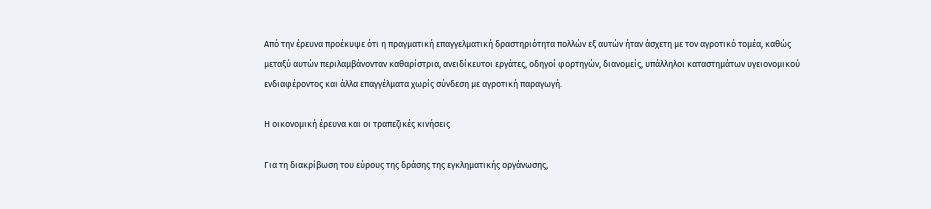Από την έρευνα προέκυψε ότι η πραγματική επαγγελματική δραστηριότητα πολλών εξ αυτών ήταν άσχετη με τον αγροτικό τομέα, καθώς μεταξύ αυτών περιλαμβάνονταν καθαρίστρια, ανειδίκευτοι εργάτες, οδηγοί φορτηγών, διανομείς, υπάλληλοι καταστημάτων υγειονομικού ενδιαφέροντος και άλλα επαγγέλματα χωρίς σύνδεση με αγροτική παραγωγή.

Η οικονομική έρευνα και οι τραπεζικές κινήσεις

Για τη διακρίβωση του εύρους της δράσης της εγκληματικής οργάνωσης,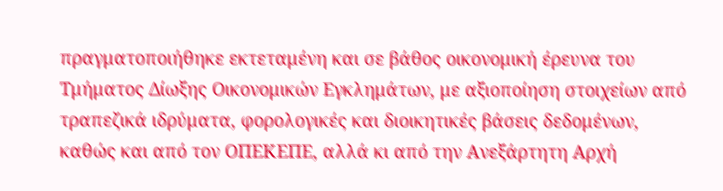πραγματοποιήθηκε εκτεταμένη και σε βάθος οικονομική έρευνα του Τμήματος Δίωξης Οικονομικών Εγκλημάτων, με αξιοποίηση στοιχείων από τραπεζικά ιδρύματα, φορολογικές και διοικητικές βάσεις δεδομένων, καθώς και από τον ΟΠΕΚΕΠΕ, αλλά κι από την Ανεξάρτητη Αρχή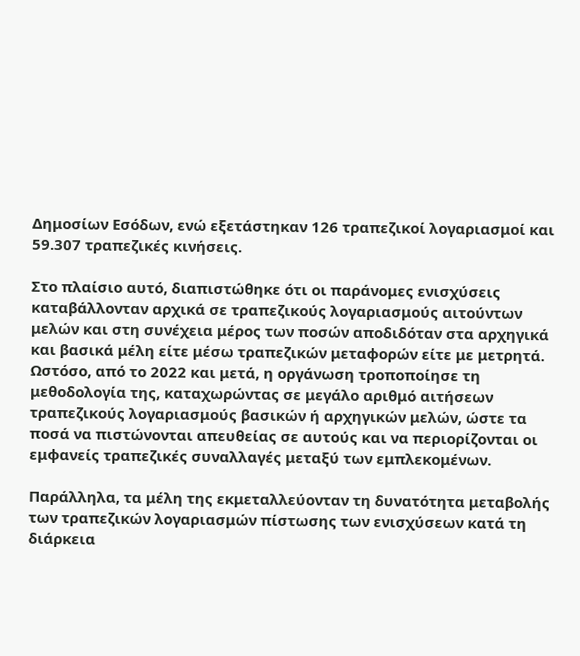Δημοσίων Εσόδων, ενώ εξετάστηκαν 126 τραπεζικοί λογαριασμοί και 59.307 τραπεζικές κινήσεις.

Στο πλαίσιο αυτό, διαπιστώθηκε ότι οι παράνομες ενισχύσεις καταβάλλονταν αρχικά σε τραπεζικούς λογαριασμούς αιτούντων μελών και στη συνέχεια μέρος των ποσών αποδιδόταν στα αρχηγικά και βασικά μέλη είτε μέσω τραπεζικών μεταφορών είτε με μετρητά. Ωστόσο, από το 2022 και μετά, η οργάνωση τροποποίησε τη μεθοδολογία της, καταχωρώντας σε μεγάλο αριθμό αιτήσεων τραπεζικούς λογαριασμούς βασικών ή αρχηγικών μελών, ώστε τα ποσά να πιστώνονται απευθείας σε αυτούς και να περιορίζονται οι εμφανείς τραπεζικές συναλλαγές μεταξύ των εμπλεκομένων.

Παράλληλα, τα μέλη της εκμεταλλεύονταν τη δυνατότητα μεταβολής των τραπεζικών λογαριασμών πίστωσης των ενισχύσεων κατά τη διάρκεια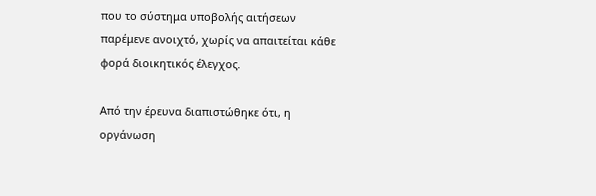που το σύστημα υποβολής αιτήσεων παρέμενε ανοιχτό, χωρίς να απαιτείται κάθε φορά διοικητικός έλεγχος.

Από την έρευνα διαπιστώθηκε ότι, η οργάνωση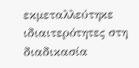εκμεταλλεύτηκε ιδιαιτερότητες στη διαδικασία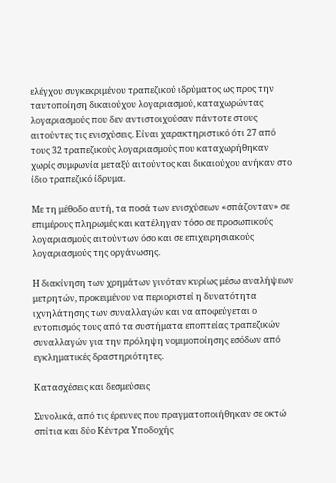ελέγχου συγκεκριμένου τραπεζικού ιδρύματος ως προς την ταυτοποίηση δικαιούχου λογαριασμού, καταχωρώντας λογαριασμούς που δεν αντιστοιχούσαν πάντοτε στους αιτούντες τις ενισχύσεις. Είναι χαρακτηριστικό ότι 27 από τους 32 τραπεζικούς λογαριασμούς που καταχωρήθηκαν χωρίς συμφωνία μεταξύ αιτούντος και δικαιούχου ανήκαν στο ίδιο τραπεζικό ίδρυμα.

Με τη μέθοδο αυτή, τα ποσά των ενισχύσεων «σπάζονταν» σε επιμέρους πληρωμές και κατέληγαν τόσο σε προσωπικούς λογαριασμούς αιτούντων όσο και σε επιχειρησιακούς λογαριασμούς της οργάνωσης.

Η διακίνηση των χρημάτων γινόταν κυρίως μέσω αναλήψεων μετρητών, προκειμένου να περιοριστεί η δυνατότητα ιχνηλάτησης των συναλλαγών και να αποφεύγεται ο εντοπισμός τους από τα συστήματα εποπτείας τραπεζικών συναλλαγών για την πρόληψη νομιμοποίησης εσόδων από εγκληματικές δραστηριότητες.

Κατασχέσεις και δεσμεύσεις

Συνολικά, από τις έρευνες που πραγματοποιήθηκαν σε οκτώ σπίτια και δύο Κέντρα Υποδοχής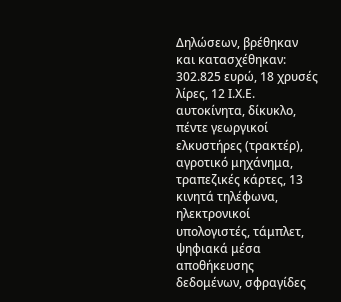Δηλώσεων, βρέθηκαν και κατασχέθηκαν: 302.825 ευρώ, 18 χρυσές λίρες, 12 Ι.Χ.Ε. αυτοκίνητα, δίκυκλο, πέντε γεωργικοί ελκυστήρες (τρακτέρ), αγροτικό μηχάνημα, τραπεζικές κάρτες, 13 κινητά τηλέφωνα, ηλεκτρονικοί υπολογιστές, τάμπλετ, ψηφιακά μέσα αποθήκευσης δεδομένων, σφραγίδες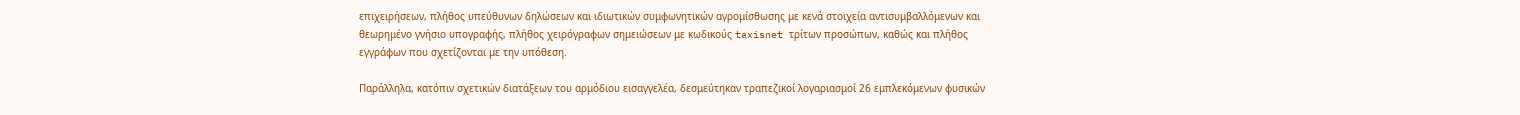επιχειρήσεων, πλήθος υπεύθυνων δηλώσεων και ιδιωτικών συμφωνητικών αγρομίσθωσης με κενά στοιχεία αντισυμβαλλόμενων και θεωρημένο γνήσιο υπογραφής, πλήθος χειρόγραφων σημειώσεων με κωδικούς taxisnet τρίτων προσώπων, καθώς και πλήθος εγγράφων που σχετίζονται με την υπόθεση.

Παράλληλα, κατόπιν σχετικών διατάξεων του αρμόδιου εισαγγελέα, δεσμεύτηκαν τραπεζικοί λογαριασμοί 26 εμπλεκόμενων φυσικών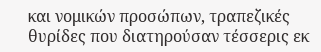και νομικών προσώπων, τραπεζικές θυρίδες που διατηρούσαν τέσσερις εκ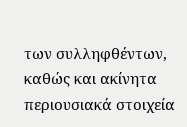των συλληφθέντων, καθώς και ακίνητα περιουσιακά στοιχεία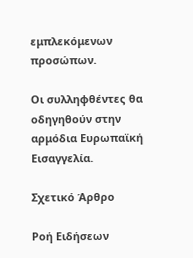εμπλεκόμενων προσώπων.

Οι συλληφθέντες θα οδηγηθούν στην αρμόδια Ευρωπαϊκή Εισαγγελία.

Σχετικό Άρθρο

Ροή Ειδήσεων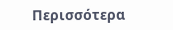Περισσότερα